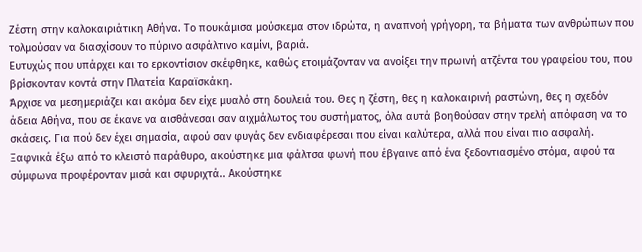Ζέστη στην καλοκαιριάτικη Αθήνα. Το πουκάμισα μούσκεμα στον ιδρώτα, η αναπνοή γρήγορη, τα βήματα των ανθρώπων που τολμούσαν να διασχίσουν το πύρινο ασφάλτινο καμίνι, βαριά.
Ευτυχώς που υπάρχει και το ερκοντίσιον σκέφθηκε, καθώς ετοιμάζονταν να ανοίξει την πρωινή ατζέντα του γραφείου του, που βρίσκονταν κοντά στην Πλατεία Καραϊσκάκη.
Άρχισε να μεσημεριάζει και ακόμα δεν είχε μυαλό στη δουλειά του. Θες η ζέστη, θες η καλοκαιρινή ραστώνη, θες η σχεδόν άδεια Αθήνα, που σε έκανε να αισθάνεσαι σαν αιχμάλωτος του συστήματος, όλα αυτά βοηθούσαν στην τρελή απόφαση να το σκάσεις. Για πού δεν έχει σημασία, αφού σαν φυγάς δεν ενδιαφέρεσαι που είναι καλύτερα, αλλά που είναι πιο ασφαλή.
Ξαφνικά έξω από το κλειστό παράθυρο, ακούστηκε μια φάλτσα φωνή που έβγαινε από ένα ξεδοντιασμένο στόμα, αφού τα σύμφωνα προφέρονταν μισά και σφυριχτά.. Ακούστηκε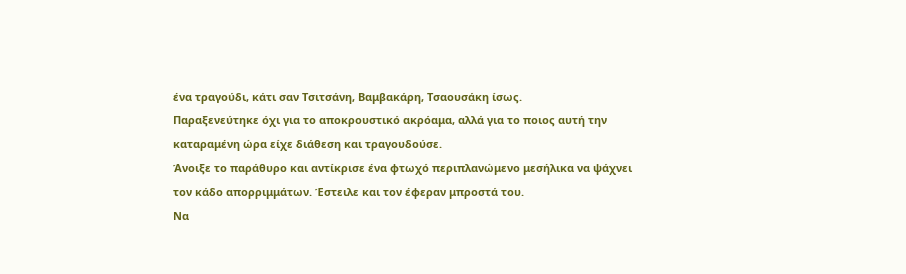ένα τραγούδι, κάτι σαν Τσιτσάνη, Βαμβακάρη, Τσαουσάκη ίσως.
Παραξενεύτηκε όχι για το αποκρουστικό ακρόαμα, αλλά για το ποιος αυτή την καταραμένη ώρα είχε διάθεση και τραγουδούσε.
Άνοιξε το παράθυρο και αντίκρισε ένα φτωχό περιπλανώμενο μεσήλικα να ψάχνει τον κάδο απορριμμάτων. Έστειλε και τον έφεραν μπροστά του.
Να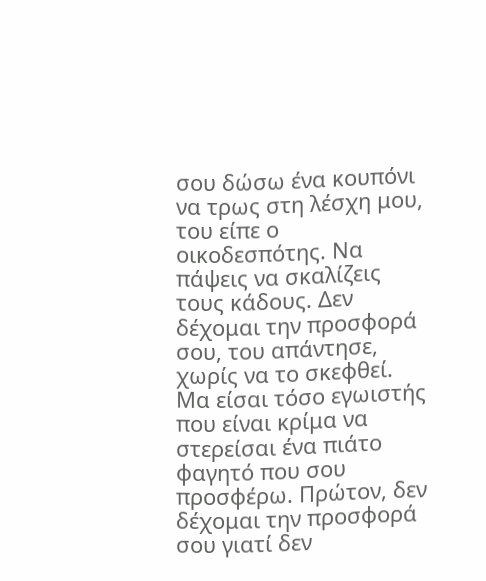σου δώσω ένα κουπόνι να τρως στη λέσχη μου, του είπε ο οικοδεσπότης. Να πάψεις να σκαλίζεις τους κάδους. Δεν δέχομαι την προσφορά σου, του απάντησε, χωρίς να το σκεφθεί. Μα είσαι τόσο εγωιστής που είναι κρίμα να στερείσαι ένα πιάτο φαγητό που σου προσφέρω. Πρώτον, δεν δέχομαι την προσφορά σου γιατί δεν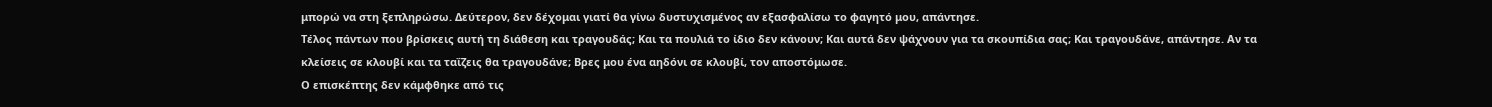μπορώ να στη ξεπληρώσω. Δεύτερον, δεν δέχομαι γιατί θα γίνω δυστυχισμένος αν εξασφαλίσω το φαγητό μου, απάντησε.
Τέλος πάντων που βρίσκεις αυτή τη διάθεση και τραγουδάς; Και τα πουλιά το ίδιο δεν κάνουν; Και αυτά δεν ψάχνουν για τα σκουπίδια σας; Και τραγουδάνε, απάντησε. Αν τα κλείσεις σε κλουβί και τα ταΐζεις θα τραγουδάνε; Βρες μου ένα αηδόνι σε κλουβί, τον αποστόμωσε.
Ο επισκέπτης δεν κάμφθηκε από τις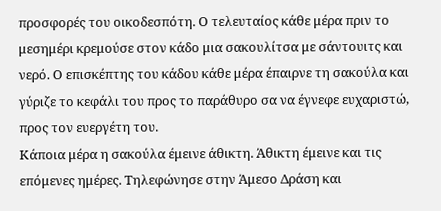προσφορές του οικοδεσπότη. Ο τελευταίος κάθε μέρα πριν το μεσημέρι κρεμούσε στον κάδο μια σακουλίτσα με σάντουιτς και νερό. Ο επισκέπτης του κάδου κάθε μέρα έπαιρνε τη σακούλα και γύριζε το κεφάλι του προς το παράθυρο σα να έγνεφε ευχαριστώ, προς τον ευεργέτη του.
Κάποια μέρα η σακούλα έμεινε άθικτη. Άθικτη έμεινε και τις επόμενες ημέρες. Τηλεφώνησε στην Άμεσο Δράση και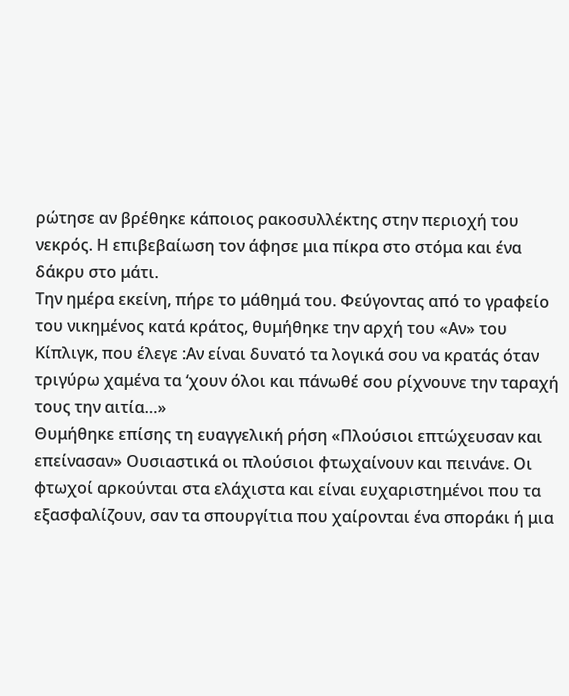ρώτησε αν βρέθηκε κάποιος ρακοσυλλέκτης στην περιοχή του νεκρός. Η επιβεβαίωση τον άφησε μια πίκρα στο στόμα και ένα δάκρυ στο μάτι.
Την ημέρα εκείνη, πήρε το μάθημά του. Φεύγοντας από το γραφείο του νικημένος κατά κράτος, θυμήθηκε την αρχή του «Αν» του Κίπλιγκ, που έλεγε :Αν είναι δυνατό τα λογικά σου να κρατάς όταν τριγύρω χαμένα τα ‘χουν όλοι και πάνωθέ σου ρίχνουνε την ταραχή τους την αιτία…»
Θυμήθηκε επίσης τη ευαγγελική ρήση «Πλούσιοι επτώχευσαν και επείνασαν» Ουσιαστικά οι πλούσιοι φτωχαίνουν και πεινάνε. Οι φτωχοί αρκούνται στα ελάχιστα και είναι ευχαριστημένοι που τα εξασφαλίζουν, σαν τα σπουργίτια που χαίρονται ένα σποράκι ή μια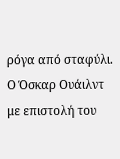ρόγα από σταφύλι.
Ο Όσκαρ Ουάιλντ με επιστολή του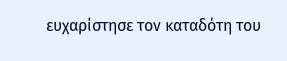ευχαρίστησε τον καταδότη του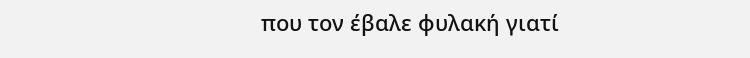που τον έβαλε φυλακή γιατί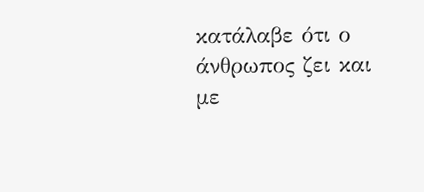κατάλαβε ότι ο άνθρωπος ζει και με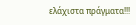ελάχιστα πράγματα!!!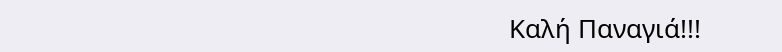Καλή Παναγιά!!!